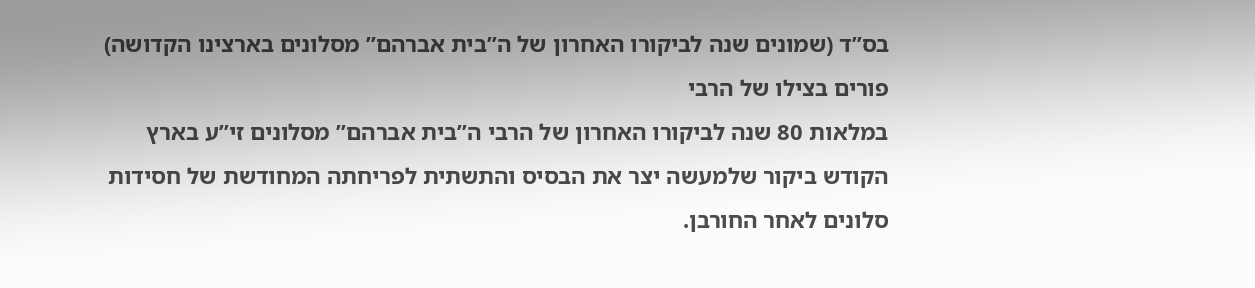בס”ד (שמונים שנה לביקורו האחרון של ה”בית אברהם” מסלונים בארצינו הקדושה)
פורים בצילו של הרבי
במלאות 80 שנה לביקורו האחרון של הרבי ה”בית אברהם” מסלונים זי”ע בארץ הקודש ביקור שלמעשה יצר את הבסיס והתשתית לפריחתה המחודשת של חסידות סלונים לאחר החורבן.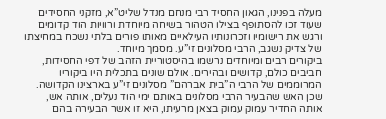מעלה בפנינו, הגאון החסיד רבי מנחם מנדל שליט”א, מזקני החסידים שעוד זכו להסתופף בצילו הטהור בשיחה מיוחדת ורוויות הוד קדומים ורגש את רישומיו וזכרונותיו העילאיים מאותו פורים בלתי נשכח במחיצתו של צדיק נשגב, הרבי מסלונים זי”ע. מסמך מיוחד.
ביקורים רבים ומיוחדים נרשמו בהיסטוריית הזהב של דפי החסידות, חביבים כולם, קדושים ובהירים. אולם שונים בתכלית היו ביקוריו המרוממים של הרבי ה”בית אברהם” מסלונים זי”ע בארצינו הקדושה.
שכן האש שהבעיר הרבי מסלונים באותם ימי הוד נעלים, אותה אש, אותה החדיר עמוק עמוק בצאן מרעיתו, היא זו אשר הבעירה בהם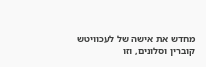מחדש את אישה של לעכוויטש קוברין וסלונים, וזו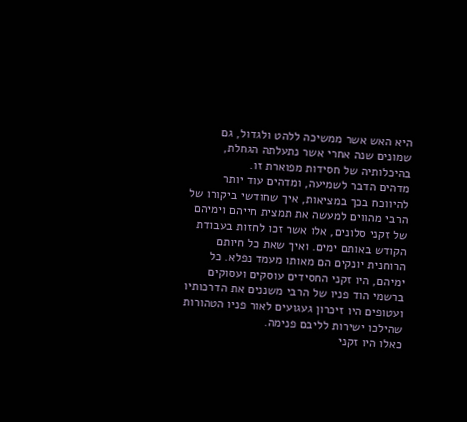היא האש אשר ממשיכה ללהט ולגדול, גם שמונים שנה אחרי אשר נתעלתה הגחלת, בהיכלותיה של חסידות מפוארת זו.
מדהים הדבר לשמיעה, ומדהים עוד יותר להיווכח בכך במציאות, איך שחודשי ביקורו של הרבי מהווים למעשה את תמצית חייהם וימיהם של זקני סלונים, אלו אשר זכו לחזות בעבודת הקודש באותם ימים. ואיך שאת כל חיותם הרוחנית יונקים הם מאותו מעמד נפלא. כל ימיהם, היו זקני החסידים עוסקים ועסוקים ברשמי הוד פניו של הרבי משננים את הדרכותיו ועטופים היו זיכרון געגועים לאור פניו הטהורות שהילכו ישירות לליבם פנימה.
כאלו היו זקני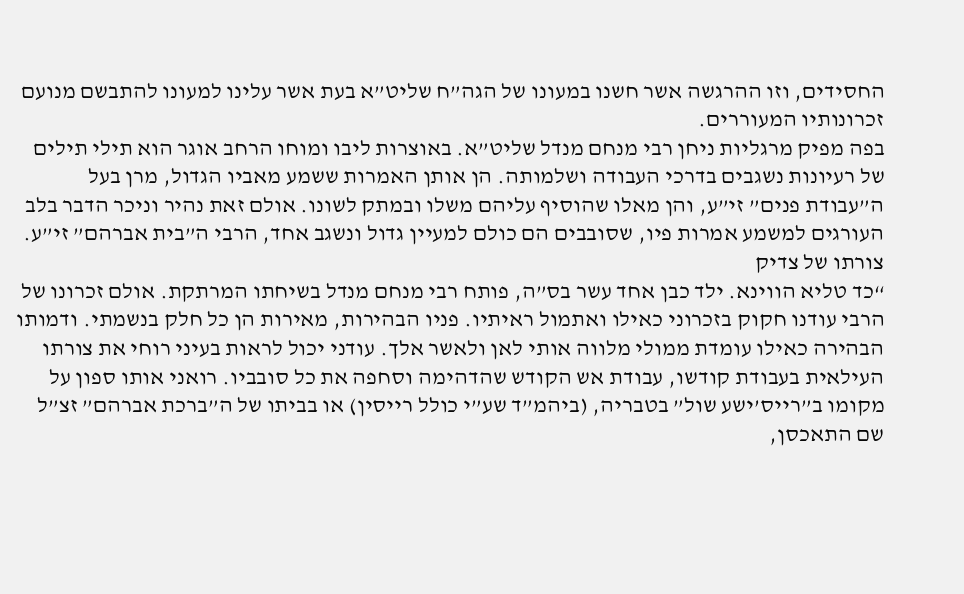החסידים, וזו ההרגשה אשר חשנו במעונו של הגה”ח שליט”א בעת אשר עלינו למעונו להתבשם מנועם זכרונותיו המעוררים.
בפה מפיק מרגליות ניחן רבי מנחם מנדל שליט”א. באוצרות ליבו ומוחו הרחב אוגר הוא תילי תילים של רעיונות נשגבים בדרכי העבודה ושלמותה. הן אותן האמרות ששמע מאביו הגדול, מרן בעל ה”עבודת פנים” זי”ע, והן מאלו שהוסיף עליהם משלו ובמתק לשונו. אולם זאת נהיר וניכר הדבר בלב העורגים למשמע אמרות פיו, שסובבים הם כולם למעיין גדול ונשגב אחד, הרבי ה”בית אברהם” זי”ע.
צורתו של צדיק
“כד טליא הווינא. ילד כבן אחד עשר בס”ה, פותח רבי מנחם מנדל בשיחתו המרתקת. אולם זכרונו של הרבי עודנו חקוק בזכרוני כאילו ואתמול ראיתיו. פניו הבהירות, מאירות הן כל חלק בנשמתי. ודמותו הבהירה כאילו עומדת ממולי מלווה אותי לאן ולאשר אלך. עודני יכול לראות בעיני רוחי את צורתו העילאית בעבודת קודשו, עבודת אש הקודש שהדהימה וסחפה את כל סובביו. רואני אותו ספון על מקומו ב”רייס’ישע שול” בטבריה, (ביהמ”ד שע”י כולל רייסין) או בביתו של ה”ברכת אברהם” זצ”ל שם התאכסן,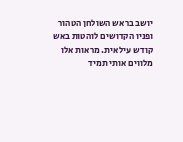יושב בראש השולחן הטהור ופניו הקדושים לוהטות באש קודש עילאית. מראות אלו מלווים אותי תמיד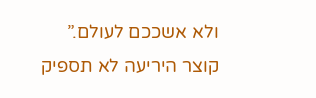ולא אשככם לעולם.”
קוצר היריעה לא תספיק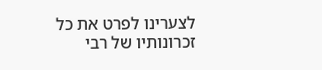לצערינו לפרט את כל זכרונותיו של רבי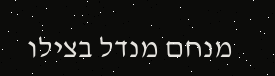מנחם מנדל בצילו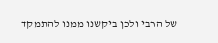של הרבי ולכן ביקשנו ממנו להתמקד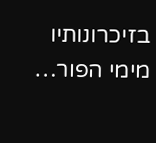בזיכרונותיו מימי הפור…